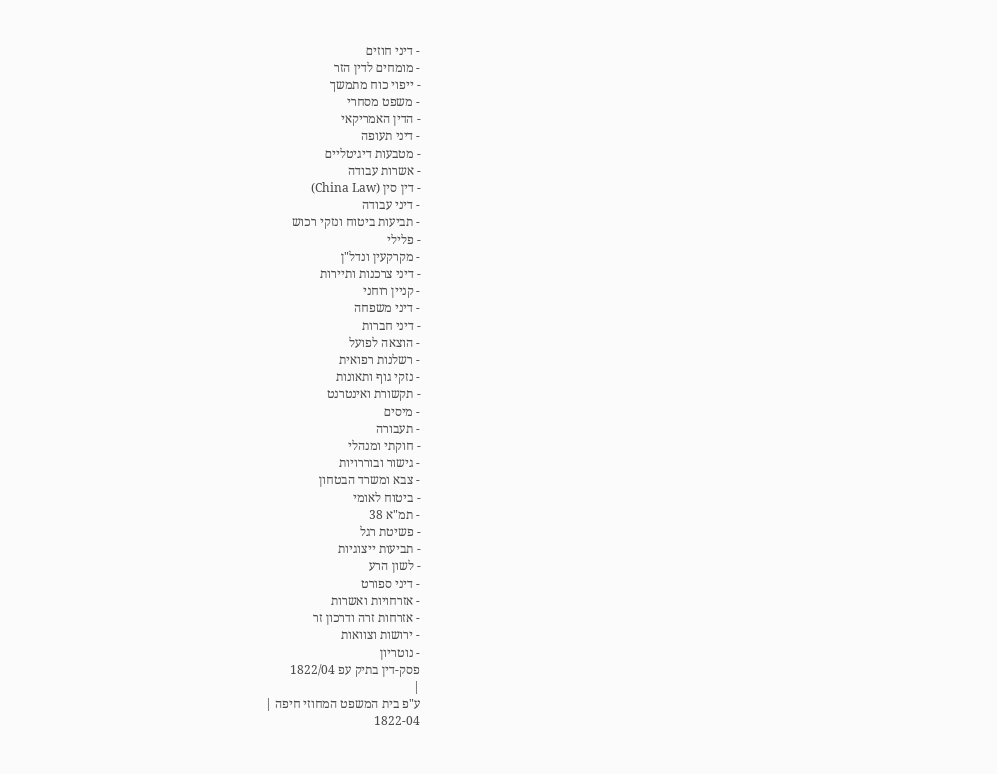- דיני חוזים
- מומחים לדין הזר
- ייפוי כוח מתמשך
- משפט מסחרי
- הדין האמריקאי
- דיני תעופה
- מטבעות דיגיטליים
- אשרות עבודה
- דין סין (China Law)
- דיני עבודה
- תביעות ביטוח ונזקי רכוש
- פלילי
- מקרקעין ונדל"ן
- דיני צרכנות ותיירות
- קניין רוחני
- דיני משפחה
- דיני חברות
- הוצאה לפועל
- רשלנות רפואית
- נזקי גוף ותאונות
- תקשורת ואינטרנט
- מיסים
- תעבורה
- חוקתי ומנהלי
- גישור ובוררויות
- צבא ומשרד הבטחון
- ביטוח לאומי
- תמ"א 38
- פשיטת רגל
- תביעות ייצוגיות
- לשון הרע
- דיני ספורט
- אזרחויות ואשרות
- אזרחות זרה ודרכון זר
- ירושות וצוואות
- נוטריון
פסק-דין בתיק עפ 1822/04
|
ע"פ בית המשפט המחוזי חיפה |
1822-04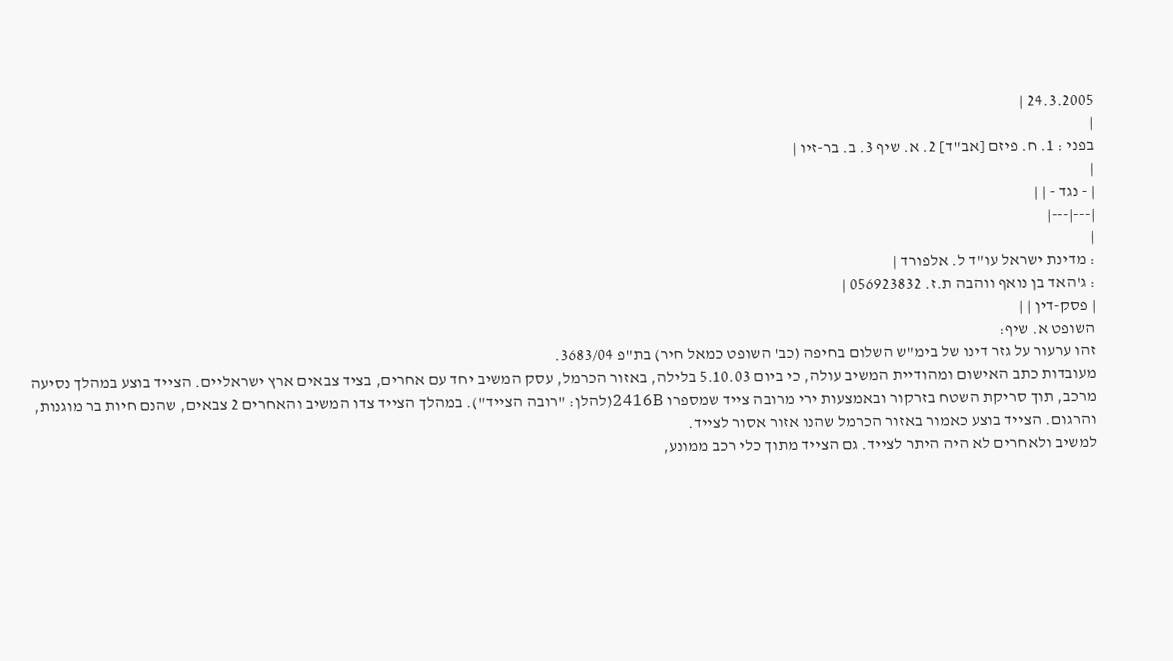24.3.2005 |
|
בפני : 1. ח. פיזם [אב"ד] 2. א. שיף 3. ב. בר-זיו |
|
| - נגד - | |
|---|---|
|
: מדינת ישראל עו"ד ל. אלפורד |
: ג'האד בן נואף ווהבה ת.ז. 056923832 |
| פסק-דין | |
השופט א. שיף:
זהו ערעור על גזר דינו של בימ"ש השלום בחיפה (כב' השופט כמאל חיר) בת"פ 3683/04.
מעובדות כתב האישום ומהודיית המשיב עולה, כי ביום 5.10.03 בלילה, באזור הכרמל, עסק המשיב יחד עם אחרים, בציד צבאים ארץ ישראליים. הצייד בוצע במהלך נסיעה מרכב, תוך סריקת השטח בזרקור ובאמצעות ירי מרובה צייד שמספרו 2416B(להלן: "רובה הצייד"). במהלך הצייד צדו המשיב והאחרים 2 צבאים, שהנם חיות בר מוגנות, והרגום. הצייד בוצע כאמור באזור הכרמל שהנו אזור אסור לצייד.
למשיב ולאחרים לא היה היתר לצייד. גם הצייד מתוך כלי רכב ממונע,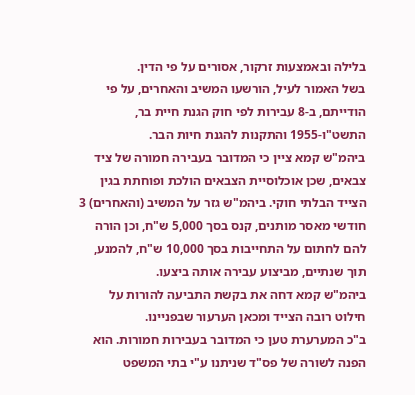בלילה ובאמצעות זרקור, אסורים על פי הדין.
בשל האמור לעיל, הורשעו המשיב והאחרים, על פי הודייתם, ב-8 עבירות לפי חוק הגנת חיית בר, התשט"ו-1955 והתקנות להגנת חיות הבר.
ביהמ"ש קמא ציין כי המדובר בעבירה חמורה של ציד צבאים, שכן אוכלוסיית הצבאים הולכת ופוחתת בגין הצייד הבלתי חוקי. ביהמ"ש גזר על המשיב (והאחרים) 3 חודשי מאסר מותנים, קנס בסך 5,000 ש"ח, וכן הורה להם לחתום על התחייבות בסך 10,000 ש"ח, להמנע, תוך שנתיים, מביצוע עבירה אותה ביצעו.
ביהמ"ש קמא דחה את בקשת התביעה להורות על חילוט רובה הצייד ומכאן הערעור שבפניינו.
ב"כ המערערת טען כי המדובר בעבירות חמורות. הוא הפנה לשורה של פס"ד שניתנו ע"י בתי המשפט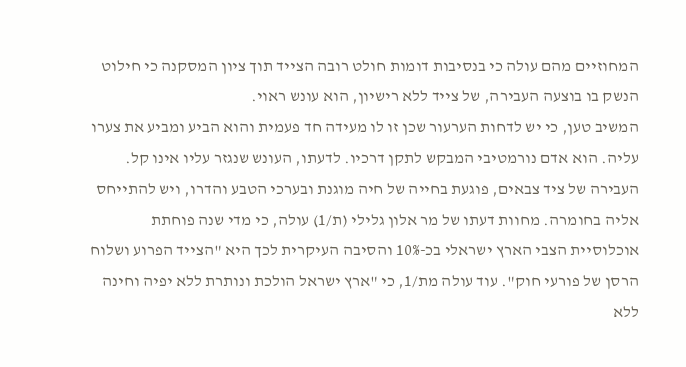המחוזיים מהם עולה כי בנסיבות דומות חולט רובה הצייד תוך ציון המסקנה כי חילוט הנשק בו בוצעה העבירה, של צייד ללא רישיון, הוא עונש ראוי.
המשיב טען, כי יש לדחות הערעור שכן זו לו מעידה חד פעמית והוא הביע ומביע את צערו עליה. הוא אדם נורמטיבי המבקש לתקן דרכיו. לדעתו, העונש שנגזר עליו אינו קל.
העבירה של ציד צבאים, פוגעת בחייה של חיה מוגנת ובערכי הטבע והדרו, ויש להתייחס אליה בחומרה. מחוות דעתו של מר אלון גלילי (ת/1) עולה, כי מדי שנה פוחתת אוכלוסיית הצבי הארץ ישראלי בכ-10% והסיבה העיקרית לכך היא "הצייד הפרוע ושלוח הרסן של פורעי חוק". עוד עולה מת/1, כי "ארץ ישראל הולכת ונותרת ללא יפיה וחינה ללא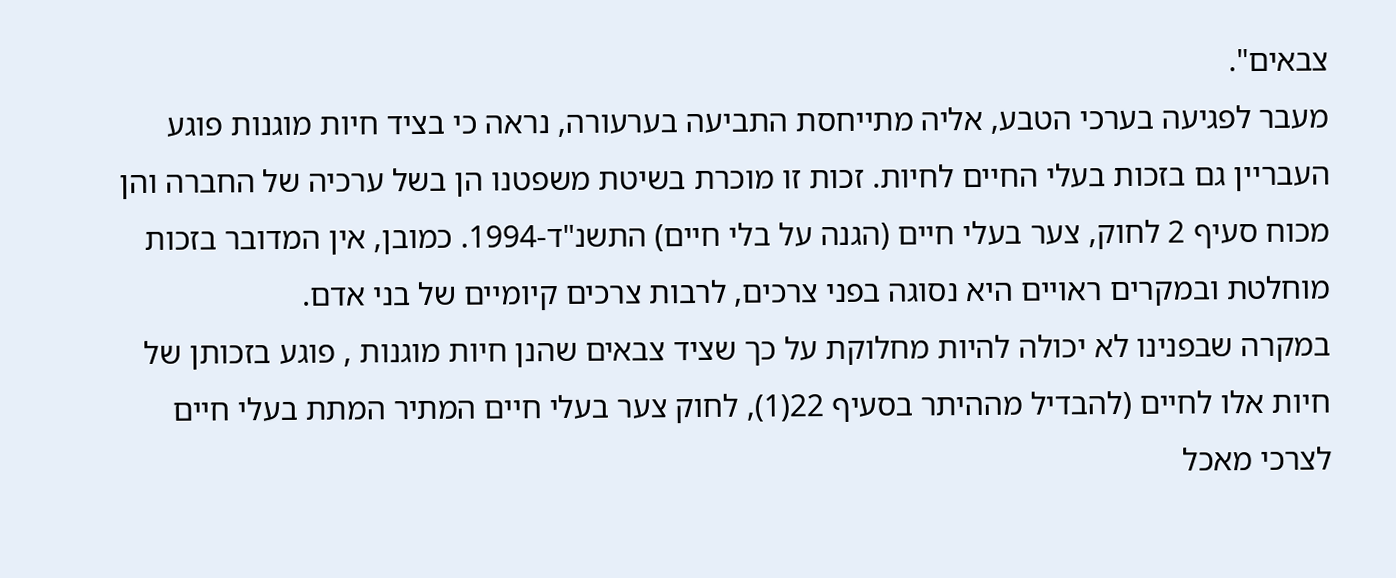צבאים".
מעבר לפגיעה בערכי הטבע, אליה מתייחסת התביעה בערעורה, נראה כי בציד חיות מוגנות פוגע העבריין גם בזכות בעלי החיים לחיות. זכות זו מוכרת בשיטת משפטנו הן בשל ערכיה של החברה והן מכוח סעיף 2 לחוק, צער בעלי חיים (הגנה על בלי חיים) התשנ"ד-1994. כמובן, אין המדובר בזכות מוחלטת ובמקרים ראויים היא נסוגה בפני צרכים, לרבות צרכים קיומיים של בני אדם.
במקרה שבפנינו לא יכולה להיות מחלוקת על כך שציד צבאים שהנן חיות מוגנות , פוגע בזכותן של חיות אלו לחיים (להבדיל מההיתר בסעיף 22(1), לחוק צער בעלי חיים המתיר המתת בעלי חיים לצרכי מאכל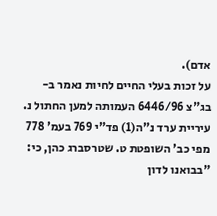אדם).
על זכות בעלי החיים לחיות נאמר ב-בג"צ 6446/96 העמותה למען החתול נ. עיריית ערד נ"ה(1) פד"י 769 בעמ' 778 מפי כב' השופטת ט. שטרסברג כהן, כי:
"בבואנו לדון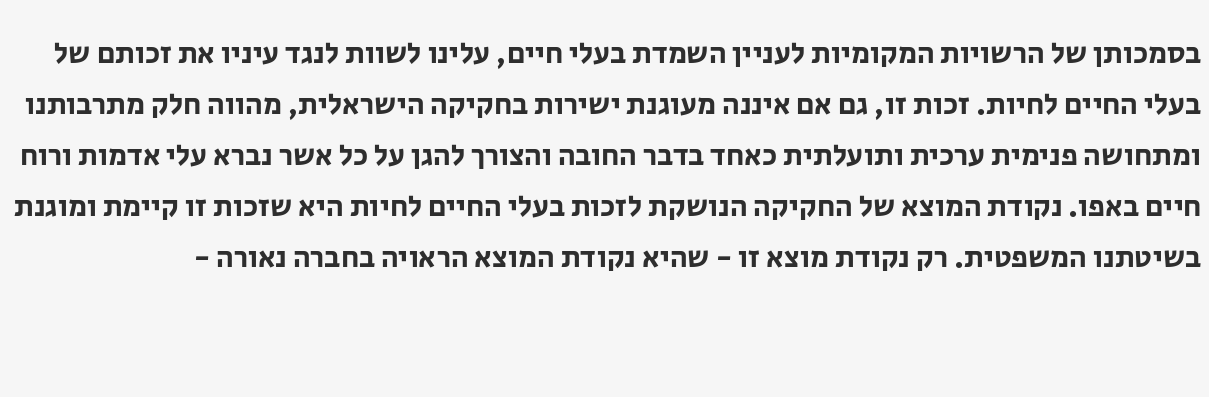בסמכותן של הרשויות המקומיות לעניין השמדת בעלי חיים, עלינו לשוות לנגד עיניו את זכותם של בעלי החיים לחיות. זכות זו, גם אם איננה מעוגנת ישירות בחקיקה הישראלית, מהווה חלק מתרבותנו ומתחושה פנימית ערכית ותועלתית כאחד בדבר החובה והצורך להגן על כל אשר נברא עלי אדמות ורוח חיים באפו. נקודת המוצא של החקיקה הנושקת לזכות בעלי החיים לחיות היא שזכות זו קיימת ומוגנת בשיטתנו המשפטית. רק נקודת מוצא זו - שהיא נקודת המוצא הראויה בחברה נאורה -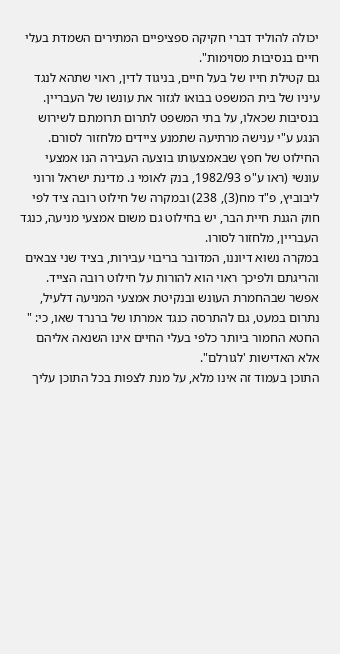יכולה להוליד דברי חקיקה ספציפיים המתירים השמדת בעלי חיים בנסיבות מסוימות".
גם קטילת חייו של בעל חיים, בניגוד לדין, ראוי שתהא לנגד עיניו של בית המשפט בבואו לגזור את עונשו של העבריין.
בנסיבות שכאלו, על בתי המשפט לתרום תרומתם לשירוש הנגע ע"י ענישה מרתיעה שתמנע ציידים מלחזור לסורם.
החילוט של חפץ שבאמצעותו בוצעה העבירה הנו אמצעי עונשי (ראו ע"פ 1982/93, בנק לאומי נ. מדינת ישראל ורוני ליבוביץ, פ"ד מח(3), 238) ובמקרה של חילוט רובה ציד לפי חוק הגנת חיית הבר, יש בחילוט גם משום אמצעי מניעה, כנגד העבריין, מלחזור לסורו.
במקרה נשוא דיוננו, המדובר בריבוי עבירות, בציד שני צבאים והריגתם ולפיכך ראוי הוא להורות על חילוט רובה הצייד.
אפשר שבהחמרת העונש ובנקיטת אמצעי המניעה דלעיל, נתרום במעט, גם להתרסה כנגד אמרתו של ברנרד שאו, כי: " החטא החמור ביותר כלפי בעלי החיים אינו השנאה אליהם אלא האדישות 'לגורלם".
התוכן בעמוד זה אינו מלא, על מנת לצפות בכל התוכן עליך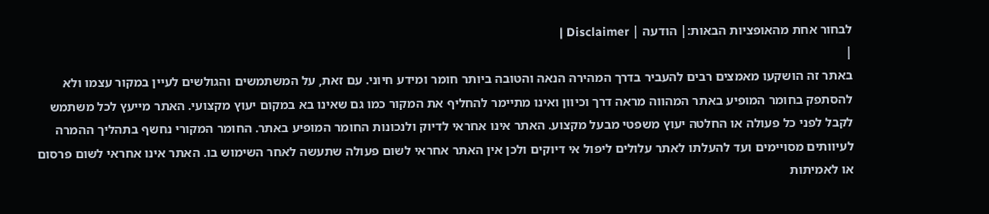לבחור אחת מהאופציות הבאות:| הודעה | Disclaimer |
|
באתר זה הושקעו מאמצים רבים להעביר בדרך המהירה הנאה והטובה ביותר חומר ומידע חיוני. עם זאת, על המשתמשים והגולשים לעיין במקור עצמו ולא להסתפק בחומר המופיע באתר המהווה מראה דרך וכיוון ואינו מתיימר להחליף את המקור כמו גם שאינו בא במקום יעוץ מקצועי. האתר מייעץ לכל משתמש לקבל לפני כל פעולה או החלטה יעוץ משפטי מבעל מקצוע. האתר אינו אחראי לדיוק ולנכונות החומר המופיע באתר. החומר המקורי נחשף בתהליך ההמרה לעיוותים מסויימים ועד להעלתו לאתר עלולים ליפול אי דיוקים ולכן אין האתר אחראי לשום פעולה שתעשה לאחר השימוש בו. האתר אינו אחראי לשום פרסום או לאמיתות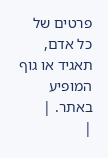פרטים של כל אדם, תאגיד או גוף המופיע באתר. |
|